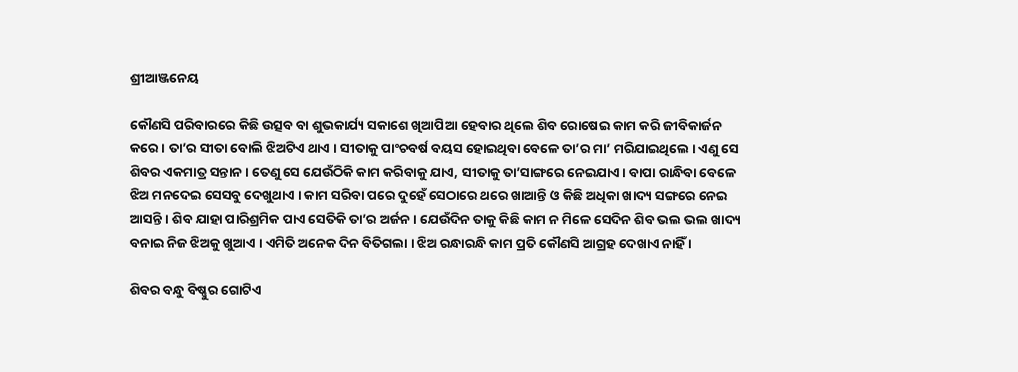ଶ୍ରୀଆଞ୍ଜନେୟ

କୌଣସି ପରିବାରରେ କିଛି ଉତ୍ସବ ବା ଶୁଭକାର୍ଯ୍ୟ ସକାଶେ ଖିଆପିଆ ହେବାର ଥିଲେ ଶିବ ରୋଷେଇ କାମ କରି ଜୀବିକାର୍ଜନ କରେ । ତା’ର ସୀତା ବୋଲି ଝିଅଟିଏ ଥାଏ । ସୀତାକୁ ପାଂଚବର୍ଷ ବୟସ ହୋଇଥିବା ବେଳେ ତା’ର ମା’ ମରିଯାଇଥିଲେ । ଏଣୁ ସେ ଶିବର ଏକମାତ୍ର ସନ୍ତାନ । ତେଣୁ ସେ ଯେଉଁଠିକି କାମ କରିବାକୁ ଯାଏ, ସୀତାକୁ ତା’ସାଙ୍ଗରେ ନେଇଯାଏ । ବାପା ରାନ୍ଧିବା ବେଳେ ଝିଅ ମନଦେଇ ସେସବୁ ଦେଖୁଥାଏ । କାମ ସରିବା ପରେ ଦୁହେଁ ସେଠାରେ ଥରେ ଖାଆନ୍ତି ଓ କିଛି ଅଧିକା ଖାଦ୍ୟ ସଙ୍ଗରେ ନେଇ ଆସନ୍ତି । ଶିବ ଯାହା ପାରିଶ୍ରମିକ ପାଏ ସେତିକି ତା’ର ଅର୍ଜନ । ଯେଉଁଦିନ ତାକୁ କିଛି କାମ ନ ମିଳେ ସେଦିନ ଶିବ ଭଲ ଭଲ ଖାଦ୍ୟ ବନାଇ ନିଜ ଝିଅକୁ ଖୁଆଏ । ଏମିତି ଅନେକ ଦିନ ବିତିଗଲା । ଝିଅ ରନ୍ଧାରନ୍ଧି କାମ ପ୍ରତି କୌଣସି ଆଗ୍ରହ ଦେଖାଏ ନାହିଁ ।

ଶିବର ବନ୍ଧୁ ବିଷ୍ଣୁର ଗୋଟିଏ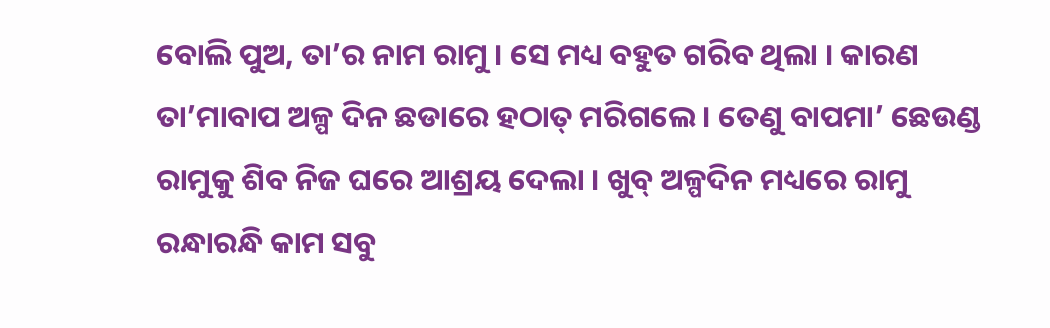ବୋଲି ପୁଅ, ତା’ର ନାମ ରାମୁ । ସେ ମଧ୍ୟ ବହୁତ ଗରିବ ଥିଲା । କାରଣ ତା’ମାବାପ ଅଳ୍ପ ଦିନ ଛଡାରେ ହଠାତ୍ ମରିଗଲେ । ତେଣୁ ବାପମା’ ଛେଉଣ୍ଡ ରାମୁକୁ ଶିବ ନିଜ ଘରେ ଆଶ୍ରୟ ଦେଲା । ଖୁବ୍ ଅଳ୍ପଦିନ ମଧ୍ୟରେ ରାମୁ ରନ୍ଧାରନ୍ଧି କାମ ସବୁ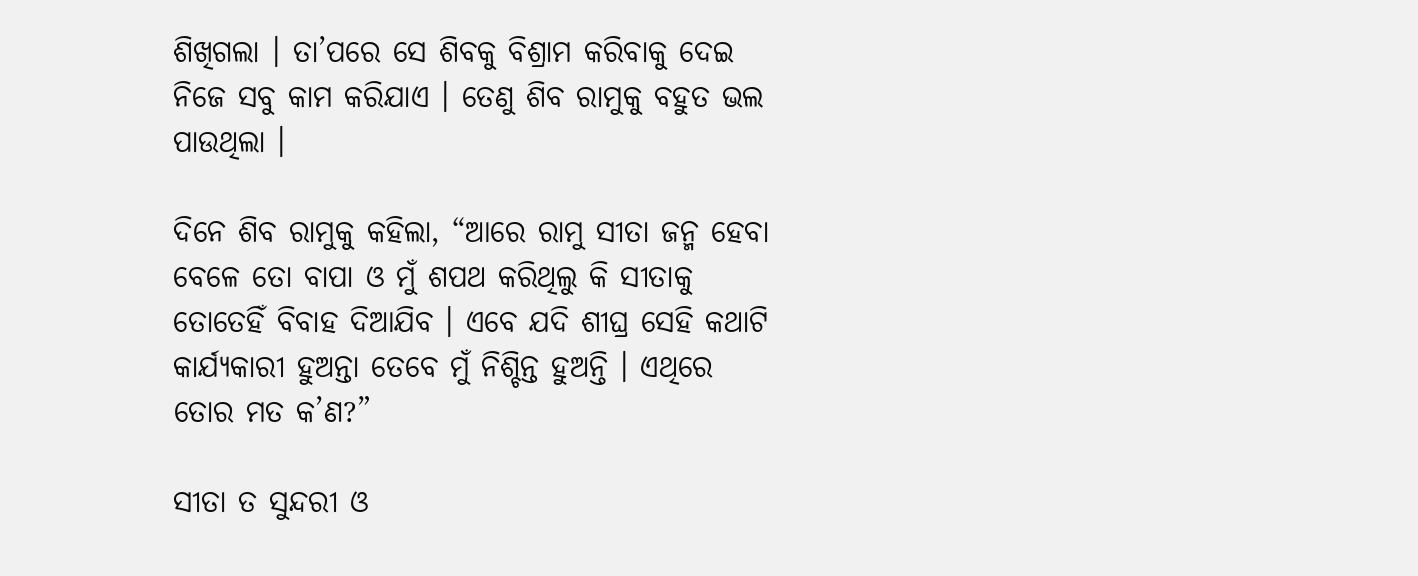ଶିଖିଗଲା । ତା’ପରେ ସେ ଶିବକୁ ବିଶ୍ରାମ କରିବାକୁ ଦେଇ ନିଜେ ସବୁ କାମ କରିଯାଏ । ତେଣୁ ଶିବ ରାମୁକୁ ବହୁତ ଭଲ ପାଉଥିଲା ।

ଦିନେ ଶିବ ରାମୁକୁ କହିଲା, “ଆରେ ରାମୁ ସୀତା ଜନ୍ମ ହେବା ବେଳେ ତୋ ବାପା ଓ ମୁଁ ଶପଥ କରିଥିଲୁ କି ସୀତାକୁ ତୋତେହିଁ ବିବାହ ଦିଆଯିବ । ଏବେ ଯଦି ଶୀଘ୍ର ସେହି କଥାଟି କାର୍ଯ୍ୟକାରୀ ହୁଅନ୍ତା ତେବେ ମୁଁ ନିଶ୍ଚିନ୍ତ ହୁଅନ୍ତି । ଏଥିରେ ତୋର ମତ କ’ଣ?”

ସୀତା ତ ସୁନ୍ଦରୀ ଓ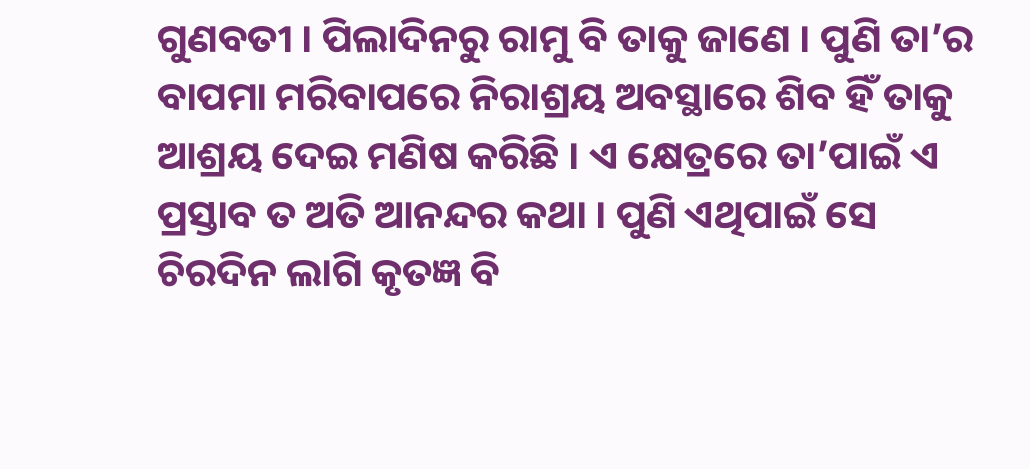ଗୁଣବତୀ । ପିଲାଦିନରୁ ରାମୁ ବି ତାକୁ ଜାଣେ । ପୁଣି ତା’ର ବାପମା ମରିବାପରେ ନିରାଶ୍ରୟ ଅବସ୍ଥାରେ ଶିବ ହିଁ ତାକୁ ଆଶ୍ରୟ ଦେଇ ମଣିଷ କରିଛି । ଏ କ୍ଷେତ୍ରରେ ତା’ପାଇଁ ଏ ପ୍ରସ୍ତାବ ତ ଅତି ଆନନ୍ଦର କଥା । ପୁଣି ଏଥିପାଇଁ ସେ ଚିରଦିନ ଲାଗି କୃତଜ୍ଞ ବି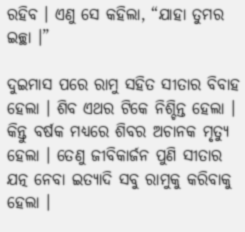ରହିବ । ଏଣୁ ସେ କହିଲା, “ଯାହା ତୁମର ଇଚ୍ଛା ।”

ଦୁଇମାସ ପରେ ରାମୁ ସହିତ ସୀତାର ବିବାହ ହେଲା । ଶିବ ଏଥର ଟିକେ ନିଶ୍ଚିନ୍ତ ହେଲା । କିନ୍ତୁ ବର୍ଷକ ମଧ୍ୟରେ ଶିବର ଅଚାନକ ମୃତ୍ୟୁ ହେଲା । ତେଣୁ ଜୀବିକାର୍ଜନ ପୁଣି ସୀତାର ଯତ୍ନ ନେବା ଇତ୍ୟାଦି ସବୁ ରାମୁକୁ କରିବାକୁ ହେଲା ।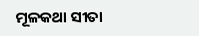ମୂଳକଥା ସୀତା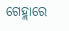ଗେହ୍ଲାରେ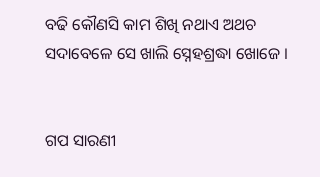ବଢି କୌଣସି କାମ ଶିଖି ନଥାଏ ଅଥଚ ସଦାବେଳେ ସେ ଖାଲି ସ୍ନେହଶ୍ରଦ୍ଧା ଖୋଜେ ।


ଗପ ସାରଣୀ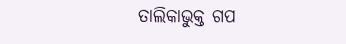ତାଲିକାଭୁକ୍ତ ଗପ